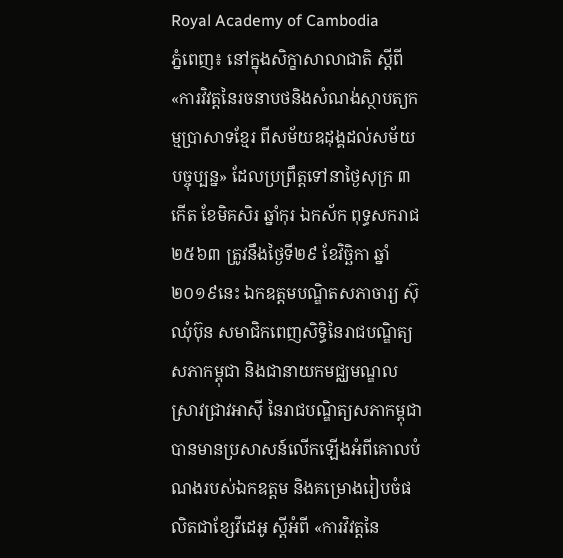Royal Academy of Cambodia
ភ្នំពេញ៖ នៅក្នុងសិក្ខាសាលាជាតិ ស្ដីពី «ការវិវត្តនៃរចនាបថនិងសំណង់ស្ថាបត្យកម្មប្រាសាទខ្មែរ ពីសម័យឧដុង្គដល់សម័យបច្ចុប្បន្ន» ដែលប្រព្រឹត្តទៅនាថ្ងៃសុក្រ ៣កើត ខែមិគសិរ ឆ្នាំកុរ ឯកស័ក ពុទ្ធសករាជ២៥៦៣ ត្រូវនឹងថ្ងៃទី២៩ ខែវិច្ឆិកា ឆ្នាំ២០១៩នេះ ឯកឧត្ដមបណ្ឌិតសភាចារ្យ ស៊ុ ឈុំប៊ុន សមាជិកពេញសិទ្ធិនៃរាជបណ្ឌិត្យសភាកម្ពុជា និងជានាយកមជ្ឈមណ្ឌលស្រាវជ្រាវអាស៊ី នៃរាជបណ្ឌិត្យសភាកម្ពុជា បានមានប្រសាសន៍លើកឡើងអំពីគោលបំណងរបស់ឯកឧត្ដម និងគម្រោងរៀបចំផលិតជាខ្សែវីដេអូ ស្ដីអំពី «ការវិវត្តនៃ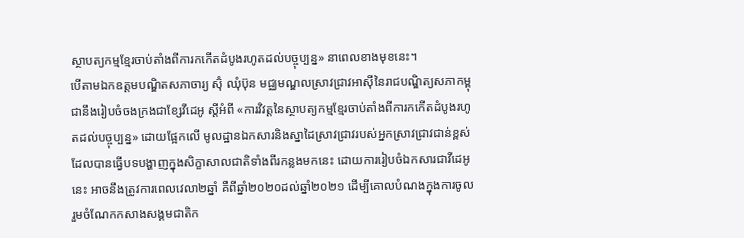ស្ថាបត្យកម្មខ្មែរចាប់តាំងពីការកកើតដំបូងរហូតដល់បច្ចុប្បន្ន» នាពេលខាងមុខនេះ។
បើតាមឯកឧត្ដមបណ្ឌិតសភាចារ្យ ស៊ុំ ឈុំប៊ុន មជ្ឈមណ្ឌលស្រាវជ្រាវអាស៊ីនៃរាជបណ្ឌិត្យសភាកម្ពុជានឹងរៀបចំចងក្រងជាខ្សែវីដេអូ ស្ដីអំពី «ការវិវត្តនៃស្ថាបត្យកម្មខ្មែរចាប់តាំងពីការកកើតដំបូងរហូតដល់បច្ចុប្បន្ន» ដោយផ្អែកលើ មូលដ្ឋានឯកសារនិងស្នាដៃស្រាវជ្រាវរបស់អ្នកស្រាវជ្រាវជាន់ខ្ពស់ ដែលបានធ្វើបទបង្ហាញក្នុងសិក្ខាសាលជាតិទាំងពីរកន្លងមកនេះ ដោយការរៀបចំឯកសារជាវីដេអូនេះ អាចនឹងត្រូវការពេលវេលា២ឆ្នាំ គឺពីឆ្នាំ២០២០ដល់ឆ្នាំ២០២១ ដើម្បីគោលបំណងក្នុងការចូលរួមចំណែកកសាងសង្គមជាតិក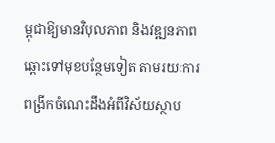ម្ពុជាឱ្យមានវិបុលភាព និងវឌ្ឍនភាពឆ្ពោះទៅមុខបន្ថែមទៀត តាមរយៈការពង្រីកចំណេះដឹងអំពីវិស័យស្ថាប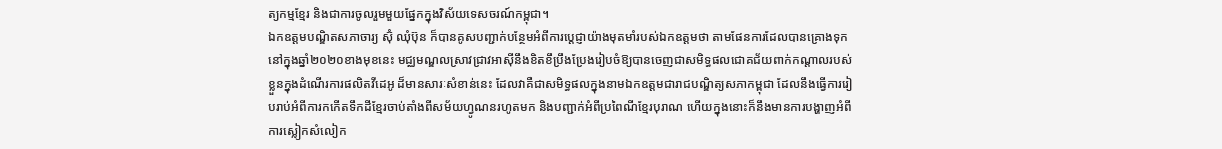ត្យកម្មខ្មែរ និងជាការចូលរួមមួយផ្នែកក្នុងវិស័យទេសចរណ៍កម្ពុជា។
ឯកឧត្ដមបណ្ឌិតសភាចារ្យ ស៊ុំ ឈុំប៊ុន ក៏បានគូសបញ្ជាក់បន្ថែមអំពីការប្ដេជ្ញាយ៉ាងមុតមាំរបស់ឯកឧត្ដមថា តាមផែនការដែលបានគ្រោងទុក នៅក្នុងឆ្នាំ២០២០ខាងមុខនេះ មជ្ឈមណ្ឌលស្រាវជ្រាវអាស៊ីនឹងខិតខឹប្រឹងប្រែងរៀបចំឱ្យបានចេញជាសមិទ្ធផលជោគជ័យពាក់កណ្ដាលរបស់ខ្លួនក្នុងដំណើរការផលិតវីដេអូ ដ៏មានសារៈសំខាន់នេះ ដែលវាគឺជាសមិទ្ធផលក្នុងនាមឯកឧត្ដមជារាជបណ្ឌិត្យសភាកម្ពុជា ដែលនឹងធ្វើការរៀបរាប់អំពីការកកើតទឹកដីខ្មែរចាប់តាំងពីសម័យហ្វូណនរហូតមក និងបញ្ជាក់អំពីប្រពៃណីខ្មែរបុរាណ ហើយក្នុងនោះក៏នឹងមានការបង្ហាញអំពីការស្លៀកសំលៀក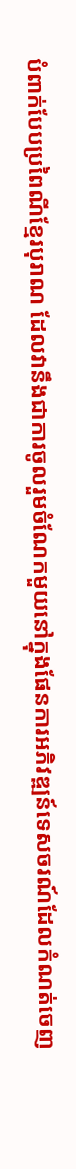បំពាក់បែបប្រពៃណីខ្មែរបុរាណ ដែលវានឹងជាការចូលរួមចំណែកមួយនៅក្នុងផែនការអភិវឌ្ឍន៍ទេសចរណ៍ដែលកំណត់ចេញ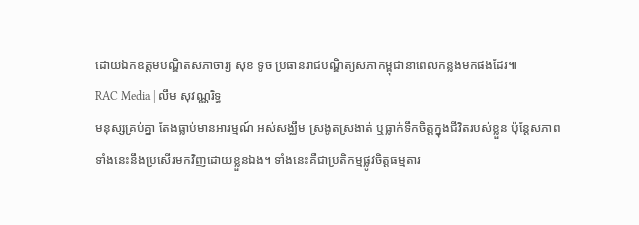ដោយឯកឧត្ដមបណ្ឌិតសភាចារ្យ សុខ ទូច ប្រធានរាជបណ្ឌិត្យសភាកម្ពុជានាពេលកន្លងមកផងដែរ៕
RAC Media | លឹម សុវណ្ណរិទ្ធ
មនុស្សគ្រប់គ្នា តែងធ្លាប់មានអារម្មណ៍ អស់សង្ឈឹម ស្រងូតស្រងាត់ ឬធ្លាក់ទឹកចិត្តក្នុងជីវិតរបស់ខ្លួន ប៉ុន្តែសភាពទាំងនេះនឹងប្រសើរមកវិញដោយខ្លួនឯង។ ទាំងនេះគឺជាប្រតិកម្មផ្លូវចិត្តធម្មតារ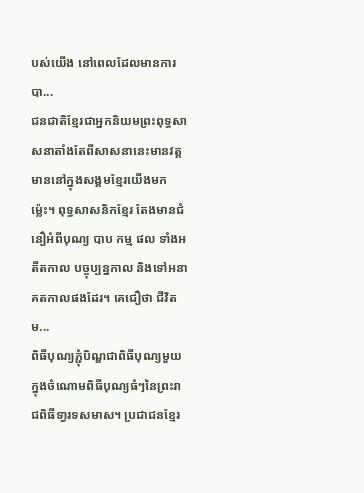បស់យើង នៅពេលដែលមានការបា...
ជនជាតិខ្មែរជាអ្នកនិយមព្រះពុទ្ធសាសនាតាំងតែពីសាសនានេះមានវត្តមាននៅក្នុងសង្គមខ្មែរយើងមកម៉្លេះ។ ពុទ្ធសាសនិកខ្មែរ តែងមានជំនឿអំពីបុណ្យ បាប កម្ម ផល ទាំងអតីតកាល បច្ចុប្បន្នកាល និងទៅអនាគតកាលផងដែរ។ គេជឿថា ជីវិតម...
ពិធីបុណ្យភ្ជុំបិណ្ឌជាពិធីបុណ្យមួយក្នុងចំណោមពិធីបុណ្យធំៗនៃព្រះរាជពិធីទា្វរទសមាស។ ប្រជាជនខ្មែរ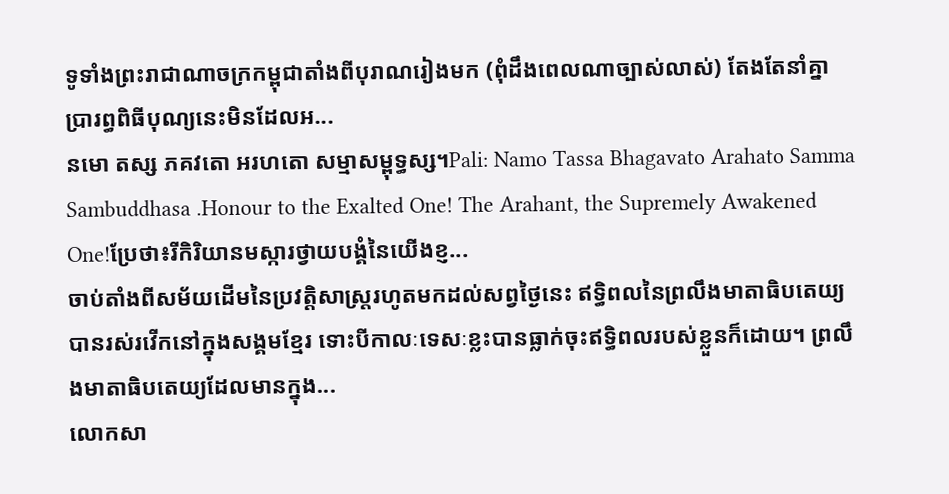ទូទាំងព្រះរាជាណាចក្រកម្ពុជាតាំងពីបុរាណរៀងមក (ពុំដឹងពេលណាច្បាស់លាស់) តែងតែនាំគ្នាប្រារព្ធពិធីបុណ្យនេះមិនដែលអ...
នមោ តស្ស ភគវតោ អរហតោ សម្មាសម្ពុទ្ធស្ស។Pali: Namo Tassa Bhagavato Arahato Samma Sambuddhasa .Honour to the Exalted One! The Arahant, the Supremely Awakened One!ប្រែថា៖រីកិរិយានមស្ការថ្វាយបង្គំនៃយើងខ្ញ...
ចាប់តាំងពីសម័យដើមនៃប្រវត្តិសាស្ត្ររហូតមកដល់សព្វថ្ងៃនេះ ឥទ្ធិពលនៃព្រលឹងមាតាធិបតេយ្យ បានរស់រវើកនៅក្នុងសង្គមខ្មែរ ទោះបីកាលៈទេសៈខ្លះបានធ្លាក់ចុះឥទ្ធិពលរបស់ខ្លួនក៏ដោយ។ ព្រលឹងមាតាធិបតេយ្យដែលមានក្នុង...
លោកសា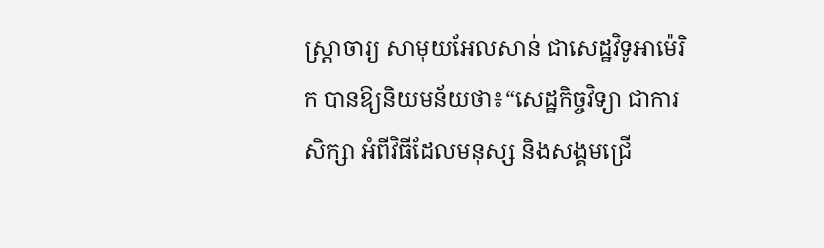ស្ដ្រាចារ្យ សាមុយអែលសាន់ ជាសេដ្ឋវិទូអាម៉េរិក បានឱ្យនិយមន័យថា៖“សេដ្ឋកិច្ចវិទ្យា ជាការសិក្សា អំពីវិធីដែលមនុស្ស និងសង្គមជ្រើ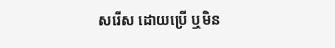សរើស ដោយប្រើ ឬមិន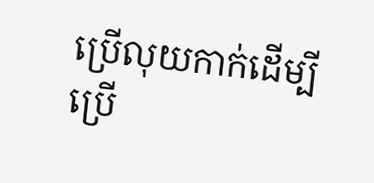ប្រើលុយកាក់ដើម្បីប្រើ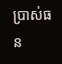ប្រាស់ធន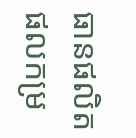ធានផលិតផលកម្រ